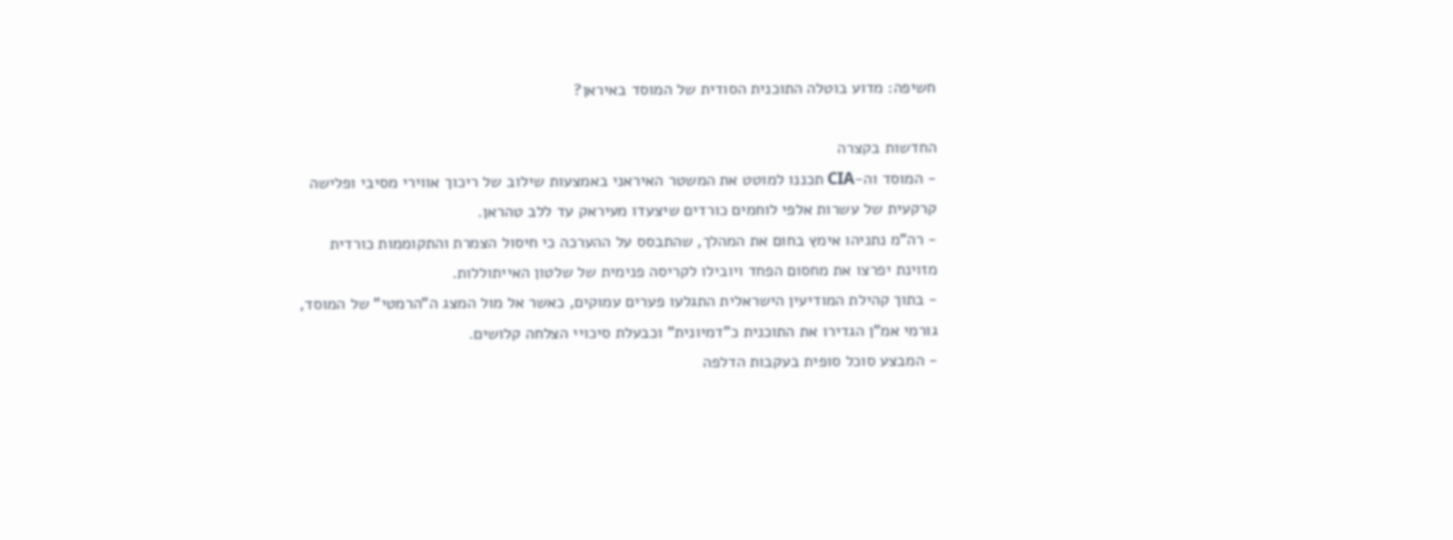חשיפה: מדוע בוטלה התוכנית הסודית של המוסד באיראן?

החדשות בקצרה
- המוסד וה-CIA תכננו למוטט את המשטר האיראני באמצעות שילוב של ריכוך אווירי מסיבי ופלישה קרקעית של עשרות אלפי לוחמים כורדים שיצעדו מעיראק עד ללב טהראן.
- רה"מ נתניהו אימץ בחום את המהלך, שהתבסס על ההערכה כי חיסול הצמרת והתקוממות כורדית מזוינת יפרצו את מחסום הפחד ויובילו לקריסה פנימית של שלטון האייתוללות.
- בתוך קהילת המודיעין הישראלית התגלעו פערים עמוקים, כאשר אל מול המצג ה"הרמטי" של המוסד, גורמי אמ"ן הגדירו את התוכנית כ"דמיונית" וכבעלת סיכויי הצלחה קלושים.
- המבצע סוכל סופית בעקבות הדלפה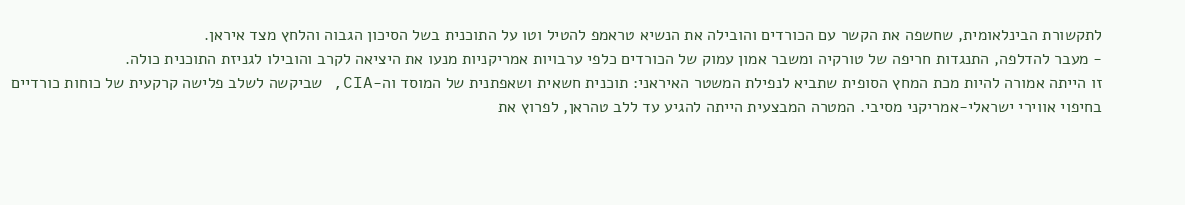לתקשורת הבינלאומית, שחשפה את הקשר עם הכורדים והובילה את הנשיא טראמפ להטיל וטו על התוכנית בשל הסיכון הגבוה והלחץ מצד איראן.
- מעבר להדלפה, התנגדות חריפה של טורקיה ומשבר אמון עמוק של הכורדים כלפי ערבויות אמריקניות מנעו את היציאה לקרב והובילו לגניזת התוכנית כולה.
זו הייתה אמורה להיות מכת המחץ הסופית שתביא לנפילת המשטר האיראני: תוכנית חשאית ושאפתנית של המוסד וה-CIA, שביקשה לשלב פלישה קרקעית של כוחות כורדיים בחיפוי אווירי ישראלי-אמריקני מסיבי. המטרה המבצעית הייתה להגיע עד ללב טהראן, לפרוץ את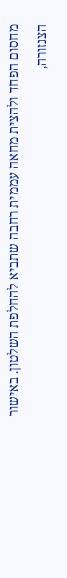מחסום הפחד ולהצית מחאה עממית רחבה שתביא להחלפת השלטון. באישור הצנזורה,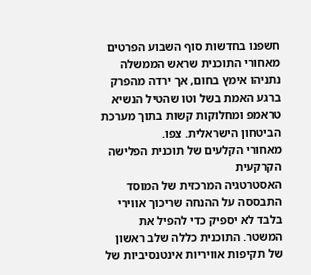חשפנו בחדשות סוף השבוע הפרטים מאחורי התוכנית שראש הממשלה נתניהו אימץ בחום, אך ירדה מהפרק ברגע האמת בשל וטו שהטיל הנשיא טראמפ ומחלוקות קשות בתוך מערכת הביטחון הישראלית. צפו.
מאחורי הקלעים של תוכנית הפלישה הקרקעית
האסטרטגיה המרכזית של המוסד התבססה על ההנחה שריכוך אווירי בלבד לא יספיק כדי להפיל את המשטר. התוכנית כללה שלב ראשון של תקיפות אוויריות אינטנסיביות של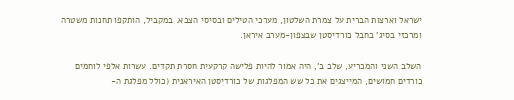ישראל וארצות הברית על צמרת השלטון, מערכי הטילים ובסיסי הצבא. במקביל, הותקפו תחנות משטרה ומרכזי בסיג' בחבל כורדיסטן שבצפון-מערב איראן.

השלב השני והמכריע, שלב ב', היה אמור להיות פלישה קרקעית חסרת תקדים. עשרות אלפי לוחמים כורדים חמושים, המייצגים את כל שש המפלגות של כורדיסטן האיראנית (כולל מפלגת ה-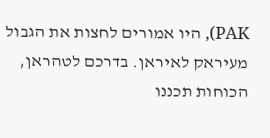PAK), היו אמורים לחצות את הגבול מעיראק לאיראן. בדרכם לטהראן, הכוחות תכננו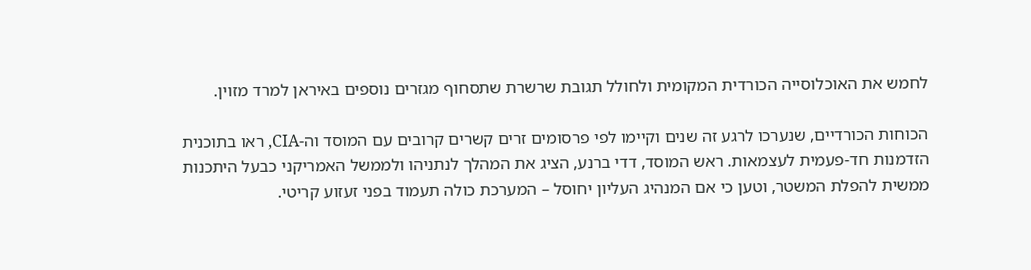לחמש את האוכלוסייה הכורדית המקומית ולחולל תגובת שרשרת שתסחוף מגזרים נוספים באיראן למרד מזוין.

הכוחות הכורדיים, שנערכו לרגע זה שנים וקיימו לפי פרסומים זרים קשרים קרובים עם המוסד וה-CIA, ראו בתוכנית הזדמנות חד-פעמית לעצמאות. ראש המוסד, דדי ברנע, הציג את המהלך לנתניהו ולממשל האמריקני כבעל היתכנות ממשית להפלת המשטר, וטען כי אם המנהיג העליון יחוסל – המערכת כולה תעמוד בפני זעזוע קריטי.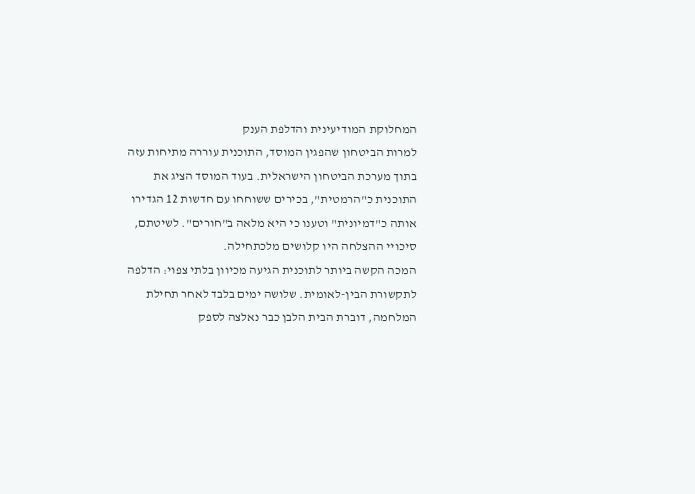המחלוקת המודיעינית והדלפת הענק
למרות הביטחון שהפגין המוסד, התוכנית עוררה מתיחות עזה בתוך מערכת הביטחון הישראלית. בעוד המוסד הציג את התוכנית כ"הרמטית", בכירים ששוחחו עם חדשות 12 הגדירו אותה כ"דמיונית" וטענו כי היא מלאה ב"חורים". לשיטתם, סיכויי ההצלחה היו קלושים מלכתחילה.
המכה הקשה ביותר לתוכנית הגיעה מכיוון בלתי צפוי: הדלפה לתקשורת הבין-לאומית. שלושה ימים בלבד לאחר תחילת המלחמה, דוברת הבית הלבן כבר נאלצה לספק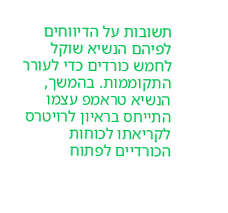תשובות על הדיווחים לפיהם הנשיא שוקל לחמש כורדים כדי לעורר התקוממות. בהמשך, הנשיא טראמפ עצמו התייחס בראיון לרויטרס לקריאתו לכוחות הכורדיים לפתוח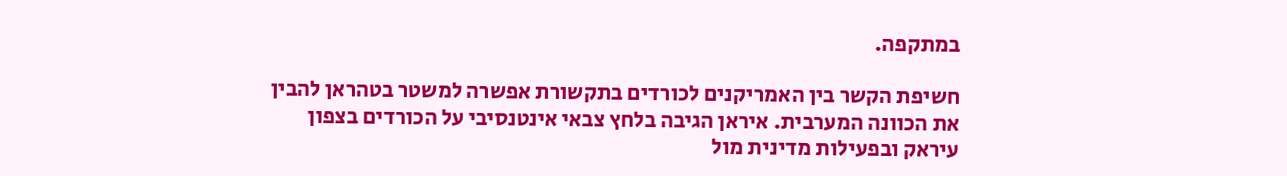במתקפה.

חשיפת הקשר בין האמריקנים לכורדים בתקשורת אפשרה למשטר בטהראן להבין את הכוונה המערבית. איראן הגיבה בלחץ צבאי אינטנסיבי על הכורדים בצפון עיראק ובפעילות מדינית מול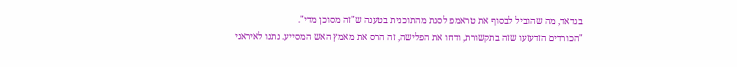בגדאד, מה שהוביל לבסוף את טראמפ לסגת מהתוכנית בטענה ש"זה מסוכן מדי".
"הכורדים הזדעזעו שזה בתקשורת, ודחו את הפלישה, זה הרס את מאמץ האש המסייע. נתנו לאיראני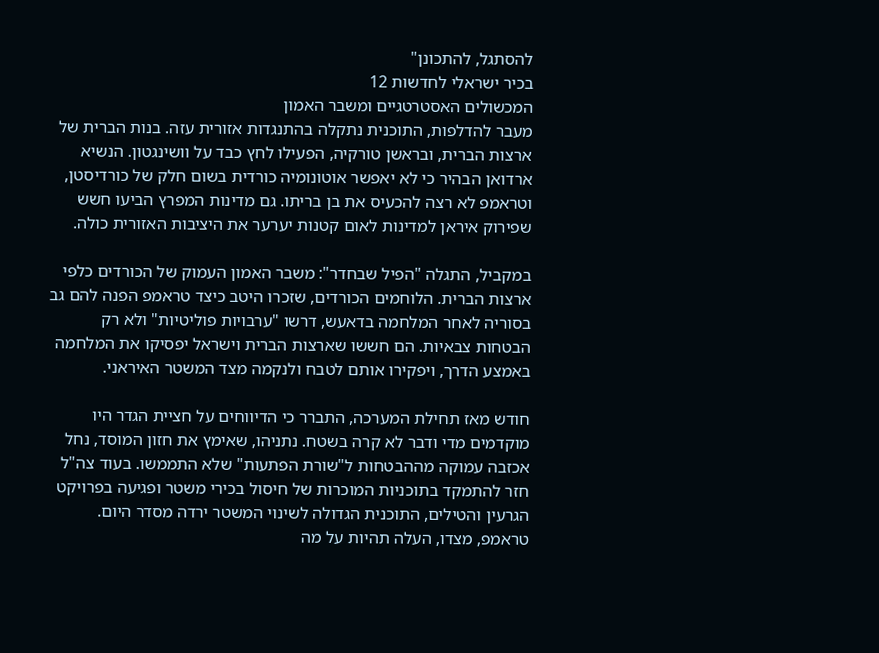להסתגל, להתכונן"
בכיר ישראלי לחדשות 12
המכשולים האסטרטגיים ומשבר האמון
מעבר להדלפות, התוכנית נתקלה בהתנגדות אזורית עזה. בנות הברית של ארצות הברית, ובראשן טורקיה, הפעילו לחץ כבד על וושינגטון. הנשיא ארדואן הבהיר כי לא יאפשר אוטונומיה כורדית בשום חלק של כורדיסטן, וטראמפ לא רצה להכעיס את בן בריתו. גם מדינות המפרץ הביעו חשש שפירוק איראן למדינות לאום קטנות יערער את היציבות האזורית כולה.

במקביל, התגלה "הפיל שבחדר": משבר האמון העמוק של הכורדים כלפי ארצות הברית. הלוחמים הכורדים, שזכרו היטב כיצד טראמפ הפנה להם גב בסוריה לאחר המלחמה בדאעש, דרשו "ערבויות פוליטיות" ולא רק הבטחות צבאיות. הם חששו שארצות הברית וישראל יפסיקו את המלחמה באמצע הדרך, ויפקירו אותם לטבח ולנקמה מצד המשטר האיראני.

חודש מאז תחילת המערכה, התברר כי הדיווחים על חציית הגדר היו מוקדמים מדי ודבר לא קרה בשטח. נתניהו, שאימץ את חזון המוסד, נחל אכזבה עמוקה מההבטחות ל"שורת הפתעות" שלא התממשו. בעוד צה"ל חזר להתמקד בתוכניות המוכרות של חיסול בכירי משטר ופגיעה בפרויקט הגרעין והטילים, התוכנית הגדולה לשינוי המשטר ירדה מסדר היום. טראמפ, מצדו, העלה תהיות על מה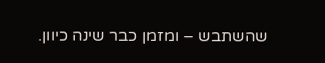שהשתבש – ומזמן כבר שינה כיוון.